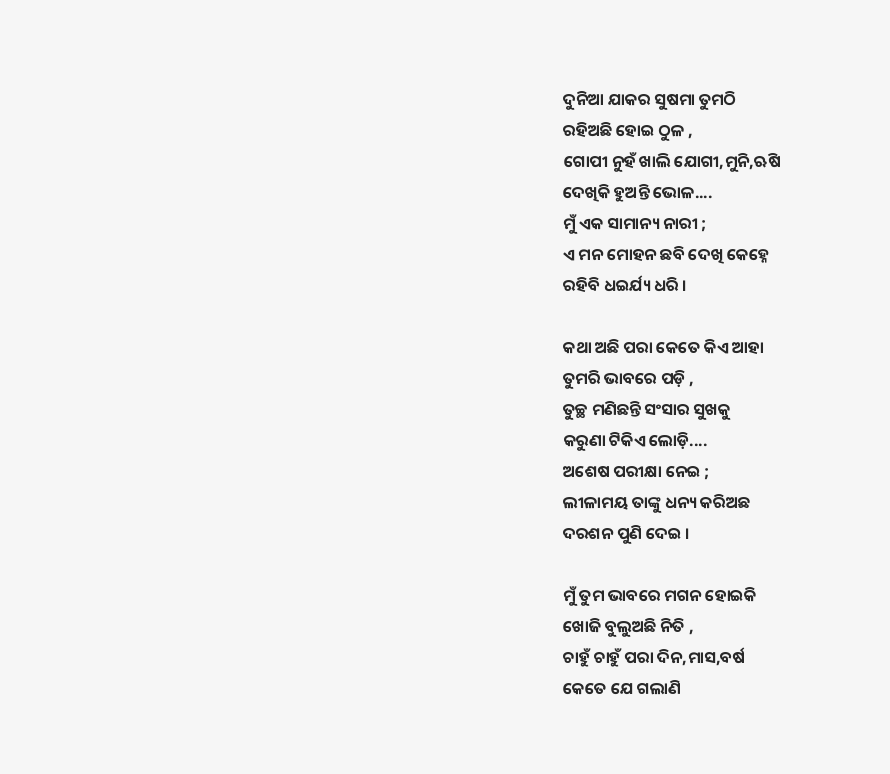ଦୁନିଆ ଯାକର ସୁଷମା ତୁମଠି
ରହିଅଛି ହୋଇ ଠୁଳ ,
ଗୋପୀ ନୁହଁ ଖାଲି ଯୋଗୀ,ମୁନି,ଋଷି
ଦେଖିକି ହୁଅନ୍ତି ଭୋଳ....
ମୁଁ ଏକ ସାମାନ୍ୟ ନାରୀ ;
ଏ ମନ ମୋହନ ଛବି ଦେଖି କେହ୍ନେ
ରହିବି ଧଇର୍ଯ୍ୟ ଧରି ।

କଥା ଅଛି ପରା କେତେ କିଏ ଆହା
ତୁମରି ଭାବରେ ପଡ଼ି ,
ତୁଚ୍ଛ ମଣିଛନ୍ତି ସଂସାର ସୁଖକୁ
କରୁଣା ଟିକିଏ ଲୋଡ଼ି....
ଅଶେଷ ପରୀକ୍ଷା ନେଇ ;
ଲୀଳାମୟ ତାଙ୍କୁ ଧନ୍ୟ କରିଅଛ
ଦରଶନ ପୁଣି ଦେଇ ।

ମୁଁ ତୁମ ଭାବରେ ମଗନ ହୋଇକି
ଖୋଜି ବୁଲୁଅଛି ନିତି ,
ଚାହୁଁ ଚାହୁଁ ପରା ଦିନ,ମାସ,ବର୍ଷ
କେତେ ଯେ ଗଲାଣି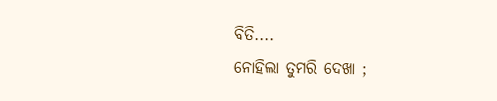ବିତି....
ନୋହିଲା ତୁମରି ଦେଖା ;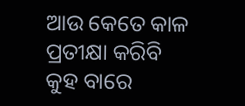ଆଉ କେତେ କାଳ ପ୍ରତୀକ୍ଷା କରିବି
କୁହ ବାରେ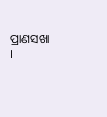ପ୍ରାଣସଖା ।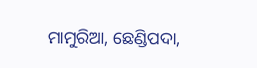ମାମୁରିଆ, ଛେଣ୍ଡିପଦା,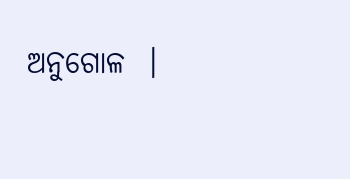ଅନୁଗୋଳ  ।